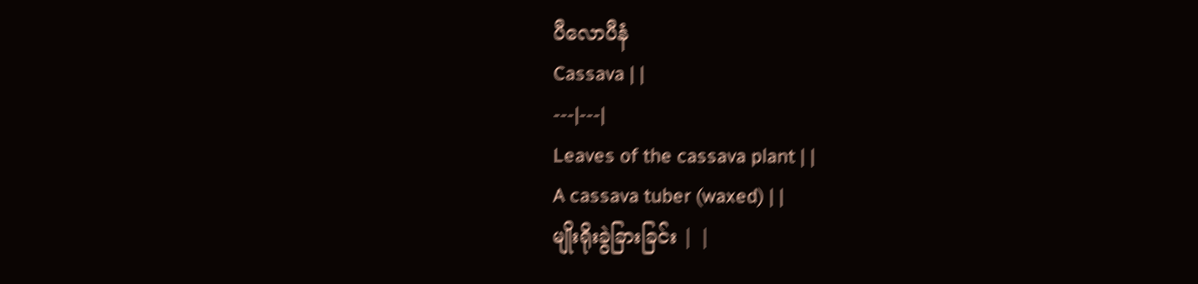ပီလောပီနံ
Cassava | |
---|---|
Leaves of the cassava plant | |
A cassava tuber (waxed) | |
မျိုးရိုးခွဲခြားခြင်း | |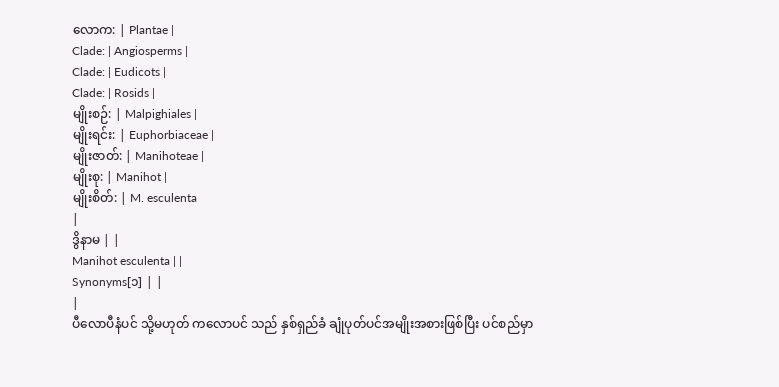လောက: | Plantae |
Clade: | Angiosperms |
Clade: | Eudicots |
Clade: | Rosids |
မျိုးစဉ်: | Malpighiales |
မျိုးရင်း: | Euphorbiaceae |
မျိုးဇာတ်: | Manihoteae |
မျိုးစု: | Manihot |
မျိုးစိတ်: | M. esculenta
|
ဒွိနာမ | |
Manihot esculenta | |
Synonyms[၁] | |
|
ပီလောပီနံပင် သို့မဟုတ် ကလောပင် သည် နှစ်ရှည်ခံ ချုံပုတ်ပင်အမျိုးအစားဖြစ်ပြီး ပင်စည်မှာ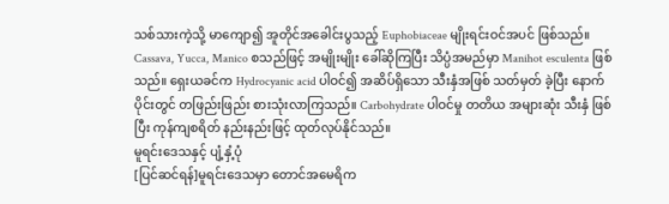သစ်သားကဲ့သို့ မာကျော၍ အူတိုင်အခေါင်းပွသည့် Euphobiaceae မျိုးရင်းဝင်အပင် ဖြစ်သည်။ Cassava, Yucca, Manico စသည်ဖြင့် အမျိုးမျိုး ခေါ်ဆိုကြပြီး သိပ္ပံအမည်မှာ Manihot esculenta ဖြစ်သည်။ ရှေးယခင်က Hydrocyanic acid ပါဝင်၍ အဆိပ်ရှိသော သီးနှံအဖြစ် သတ်မှတ် ခဲ့ပြီး နောက်ပိုင်းတွင် တဖြည်းဖြည်း စားသုံးလာကြသည်။ Carbohydrate ပါဝင်မှု တတိယ အများဆုံး သီးနှံ ဖြစ်ပြီး ကုန်ကျစရိတ် နည်းနည်းဖြင့် ထုတ်လုပ်နိုင်သည်။
မူရင်းဒေသနှင့် ပျံ့နှံ့ပုံ
[ပြင်ဆင်ရန်]မူရင်းဒေသမှာ တောင်အမေရိက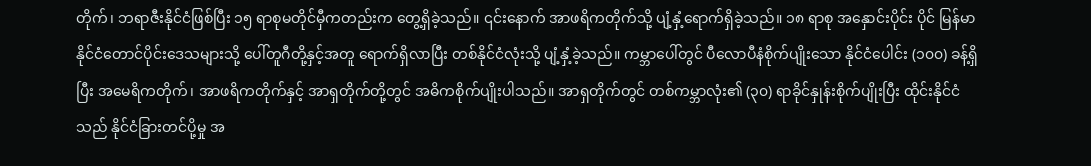တိုက်၊ ဘရာဇီးနိုင်ငံဖြစ်ပြီး ၁၅ ရာစုမတိုင်မှီကတည်းက တွေ့ရှိခဲ့သည်။ ၎င်းနောက် အာဖရိကတိုက်သို့ ပျံ့နှံ့ရောက်ရှိခဲ့သည်။ ၁၈ ရာစု အနှောင်းပိုင်း ပိုင် မြန်မာနိုင်ငံတောင်ပိုင်းဒေသများသို့ ပေါ်တူဂီတို့နှင့်အတူ ရောက်ရှိလာပြီး တစ်နိုင်ငံလုံးသို့ ပျံ့နှံ့ခဲ့သည်။ ကမ္ဘာပေါ်တွင် ပီလောပီနံစိုက်ပျိုးသော နိုင်ငံပေါင်း (၁၀၀) ခန့်ရှိပြီး အမေရိကတိုက်၊ အာဖရိကတိုက်နှင့် အာရှတိုက်တို့တွင် အဓိကစိုက်ပျိုးပါသည်။ အာရှတိုက်တွင် တစ်ကမ္ဘာလုံး၏ (၃၀) ရာခိုင်နှုန်းစိုက်ပျိုးပြီး ထိုင်းနိုင်ငံသည် နိုင်ငံခြားတင်ပို့မှု အ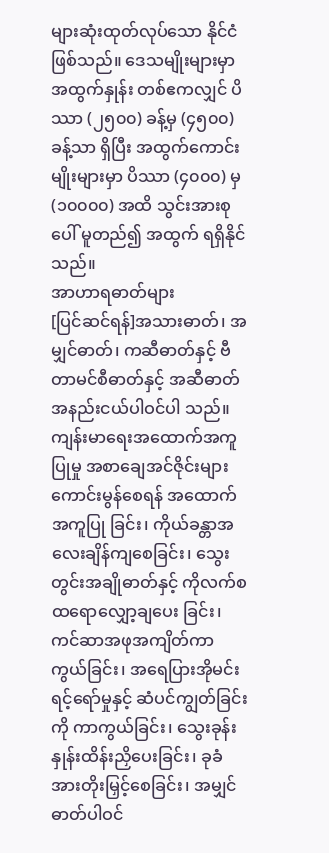များဆုံးထုတ်လုပ်သော နိုင်ငံဖြစ်သည်။ ဒေသမျိုးများမှာ အထွက်နှုန်း တစ်ဧကလျှင် ပိဿာ (၂၅၀၀) ခန့်မှ (၄၅၀၀) ခန့်သာ ရှိပြီး အထွက်ကောင်းမျိုးများမှာ ပိဿာ (၄၀၀၀) မှ (၁၀၀၀၀) အထိ သွင်းအားစုပေါ် မူတည်၍ အထွက် ရရှိနိုင်သည်။
အာဟာရဓာတ်များ
[ပြင်ဆင်ရန်]အသားဓာတ်၊ အမျှင်ဓာတ်၊ ကဆီဓာတ်နှင့် ဗီတာမင်စီဓာတ်နှင့် အဆီဓာတ် အနည်းငယ်ပါဝင်ပါ သည်။ ကျန်းမာရေးအထောက်အကူပြုမှု အစာချေအင်ဇိုင်းများ ကောင်းမွန်စေရန် အထောက်အကူပြု ခြင်း၊ ကိုယ်ခန္တာအလေးချိန်ကျစေခြင်း၊ သွေးတွင်းအချိုဓာတ်နှင့် ကိုလက်စထရောလျှော့ချပေး ခြင်း၊ ကင်ဆာအဖုအကျိတ်ကာကွယ်ခြင်း၊ အရေပြားအိုမင်းရင့်ရော်မှုနှင့် ဆံပင်ကျွတ်ခြင်းကို ကာကွယ်ခြင်း၊ သွေးခုန်းနှုန်းထိန်းညှိပေးခြင်း၊ ခုခံအားတိုးမြှင့်စေခြင်း၊ အမျှင်ဓာတ်ပါဝင်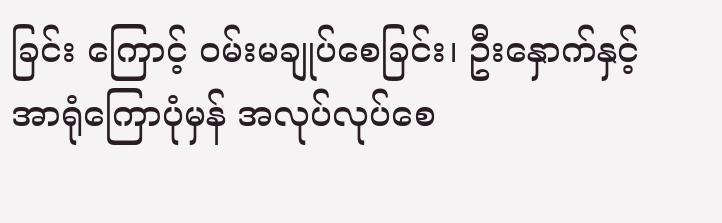ခြင်း ကြောင့် ဝမ်းမချုပ်စေခြင်း၊ ဦးနှောက်နှင့် အာရုံကြောပုံမှန် အလုပ်လုပ်စေ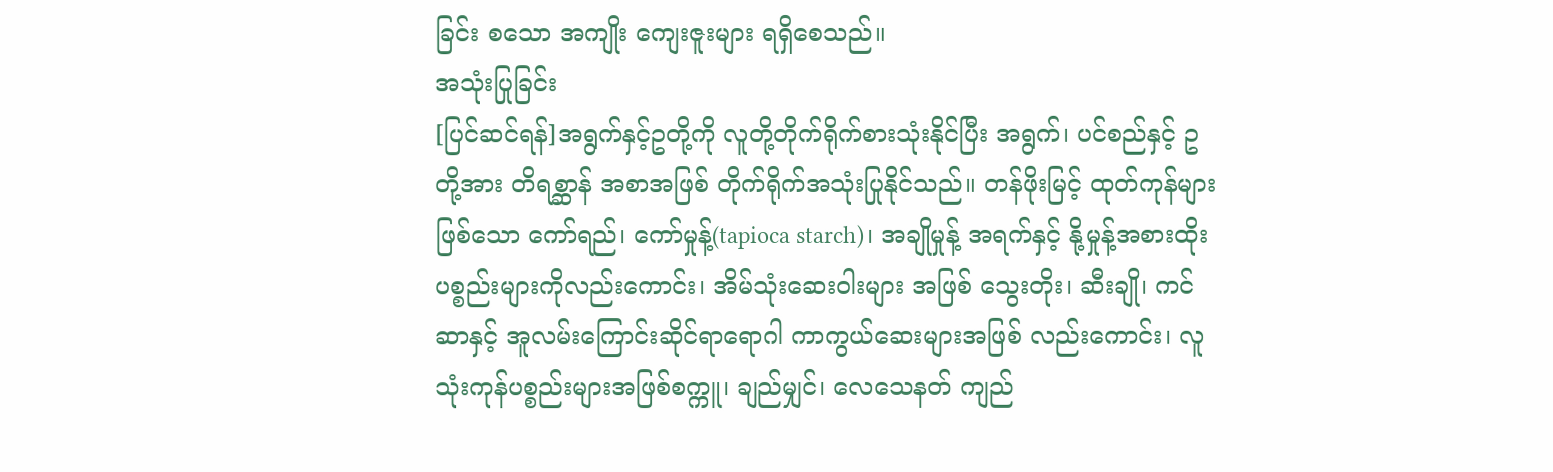ခြင်း စသော အကျိုး ကျေးဇူးများ ရရှိစေသည်။
အသုံးပြုခြင်း
[ပြင်ဆင်ရန်]အရွက်နှင့်ဥတို့ကို လူတို့တိုက်ရိုက်စားသုံးနိုင်ပြီး အရွက်၊ ပင်စည်နှင့် ဥတို့အား တိရစ္ဆာန် အစာအဖြစ် တိုက်ရိုက်အသုံးပြုနိုင်သည်။ တန်ဖိုးမြင့် ထုတ်ကုန်များဖြစ်သော ကော်ရည်၊ ကော်မှုန့်(tapioca starch)၊ အချိုမှုန့် အရက်နှင့် နို့မှုန့်အစားထိုးပစ္စည်းများကိုလည်းကောင်း၊ အိမ်သုံးဆေးဝါးများ အဖြစ် သွေးတိုး၊ ဆီးချို၊ ကင်ဆာနှင့် အူလမ်းကြောင်းဆိုင်ရာရောဂါ ကာကွယ်ဆေးများအဖြစ် လည်းကောင်း၊ လူသုံးကုန်ပစ္စည်းများအဖြစ်စက္ကူ၊ ချည်မျှင်၊ လေသေနတ် ကျည်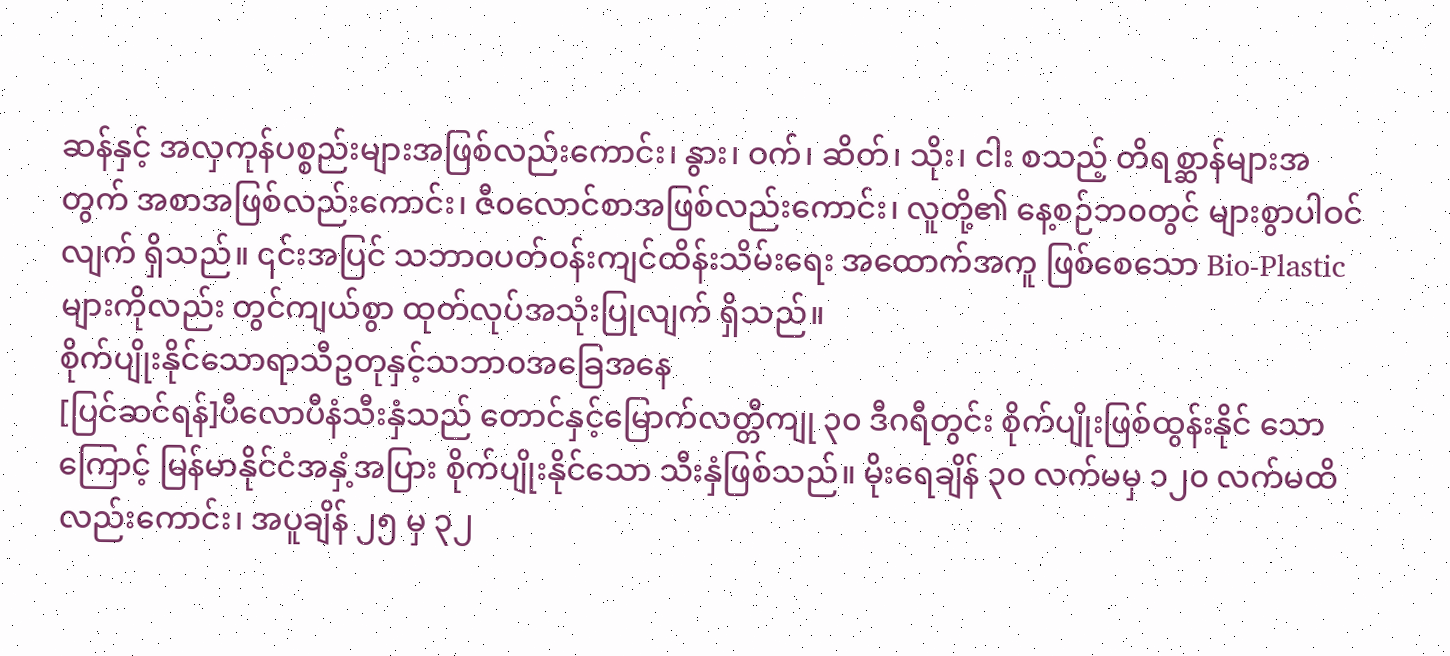ဆန်နှင့် အလှကုန်ပစ္စည်းများအဖြစ်လည်းကောင်း၊ နွား၊ ဝက်၊ ဆိတ်၊ သိုး၊ ငါး စသည့် တိရစ္ဆာန်များအ တွက် အစာအဖြစ်လည်းကောင်း၊ ဇီ၀လောင်စာအဖြစ်လည်းကောင်း၊ လူတို့၏ နေ့စဉ်ဘ၀တွင် များစွာပါဝင်လျက် ရှိသည်။ ၎င်းအပြင် သဘာ၀ပတ်ဝန်းကျင်ထိန်းသိမ်းရေး အထောက်အကူ ဖြစ်စေသော Bio-Plastic များကိုလည်း တွင်ကျယ်စွာ ထုတ်လုပ်အသုံးပြုလျက် ရှိသည်။
စိုက်ပျိုးနိုင်သောရာသီဥတုနှင့်သဘာ၀အခြေအနေ
[ပြင်ဆင်ရန်]ပီလောပီနံသီးနှံသည် တောင်နှင့်မြောက်လတ္တီကျု ၃၀ ဒီဂရီတွင်း စိုက်ပျိုးဖြစ်ထွန်းနိုင် သောကြောင့် မြန်မာနိုင်ငံအနှံ့အပြား စိုက်ပျိုးနိုင်သော သီးနှံဖြစ်သည်။ မိုးရေချိန် ၃၀ လက်မမှ ၁၂၀ လက်မထိလည်းကောင်း၊ အပူချိန် ၂၅ မှ ၃၂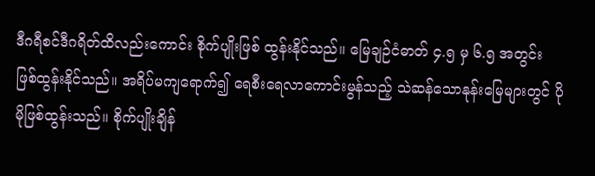ဒီဂရီစင်ဒီဂရိတ်ထိလည်းကောင်း စိုက်ပျိုးဖြစ် ထွန်းနိုင်သည်။ မြေချဉ်ငံဓာတ် ၄.၅ မှ ၆.၅ အတွင်း ဖြစ်ထွန်းနိုင်သည်။ အရိပ်မကျရောက်၍ ရေစီးရေလာကောင်းမွန်သည့် သဲဆန်သောနုန်းမြေများတွင် ပိုမိုဖြစ်ထွန်းသည်။ စိုက်ပျိုးချိန်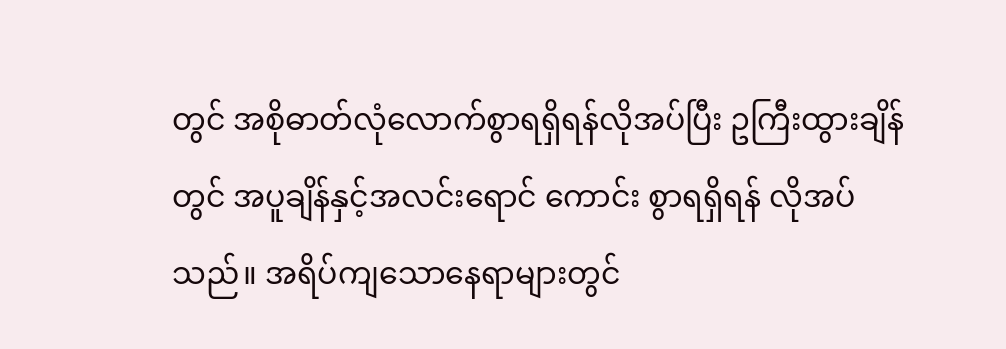တွင် အစိုဓာတ်လုံလောက်စွာရရှိရန်လိုအပ်ပြီး ဥကြီးထွားချိန်တွင် အပူချိန်နှင့်အလင်းရောင် ကောင်း စွာရရှိရန် လိုအပ်သည်။ အရိပ်ကျသောနေရာများတွင်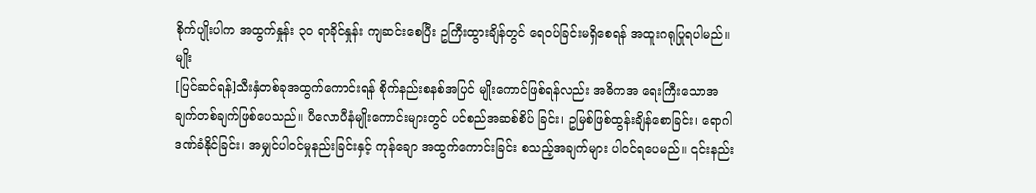စိုက်ပျိုးပါက အထွက်နှုန်း ၃၀ ရာခိုင်နှုန်း ကျဆင်းစေပြီး ဥကြီးထွားချိန်တွင် ရေဝပ်ခြင်းမရှိစေရန် အထူးဂရုပြုရပါမည်။
မျိုး
[ပြင်ဆင်ရန်]သီးနှံတစ်ခုအထွက်ကောင်းရန် စိုက်နည်းစနစ်အပြင် မျိုးကောင်ဖြစ်ရန်လည်း အဓိကအ ရေးကြီးသောအချက်တစ်ချက်ဖြစ်ပေသည်။ ပီလောပီနံမျိုးကောင်းများတွင် ပင်စည်အဆစ်စိပ် ခြင်း၊ ဥမြစ်ဖြစ်ထွန်းချိန်စောခြင်း၊ ရောဂါဒဏ်ခံနိုင်ခြင်း၊ အမျှင်ပါဝင်မှုနည်းခြင်းနှင့် ကုန်ချော အထွက်ကောင်းခြင်း စသည့်အချက်များ ပါဝင်ရပေမည်။ ၎င်းနည်း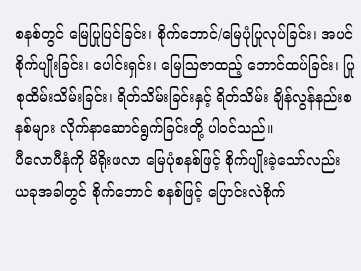စနစ်တွင် မြေပြုပြင်ခြင်း၊ စိုက်ဘောင်/မြေပုံပြုလုပ်ခြင်း၊ အပင်စိုက်ပျိုးခြင်း၊ ပေါင်းရှင်း၊ မြေဩဇာထည့် ဘောင်ထပ်ခြင်း၊ ပြုစုထိမ်းသိမ်းခြင်း၊ ရိတ်သိမ်းခြင်းနှင့် ရိတ်သိမ်း ချိန်လွန်နည်းစနစ်များ လိုက်နာဆောင်ရွက်ခြင်းတို့ ပါဝင်သည်။
ပီလောပီနံကို မိရိုးဖလာ မြေပုံစနစ်ဖြင့် စိုက်ပျိုးခဲ့သော်လည်း ယခုအခါတွင် စိုက်ဘောင် စနစ်ဖြင့် ပြောင်းလဲစိုက်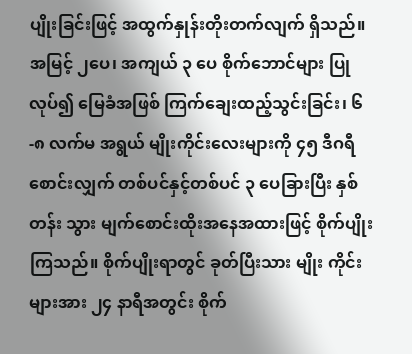ပျိုးခြင်းဖြင့် အထွက်နှုန်းတိုးတက်လျက် ရှိသည်။ အမြင့် ၂ပေ၊ အကျယ် ၃ ပေ စိုက်ဘောင်များ ပြုလုပ်၍ မြေခံအဖြစ် ကြက်ချေးထည့်သွင်းခြင်း၊ ၆-၈ လက်မ အရွယ် မျိုးကိုင်းလေးများကို ၄၅ ဒီဂရီ စောင်းလျှက် တစ်ပင်နှင့်တစ်ပင် ၃ ပေခြားပြီး နှစ်တန်း သွား မျက်စောင်းထိုးအနေအထားဖြင့် စိုက်ပျိုးကြသည်။ စိုက်ပျိုးရာတွင် ခုတ်ပြီးသား မျိုး ကိုင်းများအား ၂၄ နာရီအတွင်း စိုက်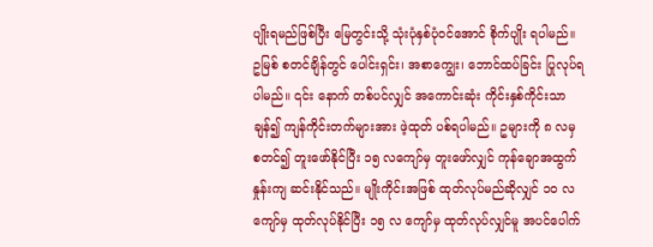ပျိုးရမည်ဖြစ်ပြီး မြေတွင်းသို့ သုံးပုံနှစ်ပုံဝင်အောင် စိုက်ပျိုး ရပါမည်။ ဥမြစ် စတင်ချိန်တွင် ပေါင်းရှင်း၊ အစာကျွေး၊ ဘောင်ထပ်ခြင်း ပြုလုပ်ရပါမည်။ ၎င်း နောက် တစ်ပင်လျှင် အကောင်းဆုံး ကိုင်းနှစ်ကိုင်းသာ ချန်၍ ကျန်ကိုင်းတက်များအား ဖဲ့ထုတ် ပစ်ရပါမည်။ ဥများကို ၈ လမှ စတင်၍ တူးဖော်နိုင်ပြီး ၁၅ လကျော်မှ တူးဖော်လျှင် ကုန်ချောအထွက်နှုန်းကျ ဆင်းနိုင်သည်။ မျိုးကိုင်းအဖြစ် ထုတ်လုပ်မည်ဆိုလျှင် ၁၀ လကျော်မှ ထုတ်လုပ်နိုင်ပြီး ၁၅ လ ကျော်မှ ထုတ်လုပ်လျှင်မူ အပင်ပေါက်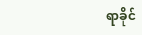ရာခိုင်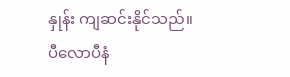နှုန်း ကျဆင်းနိုင်သည်။
ပီလောပီနံ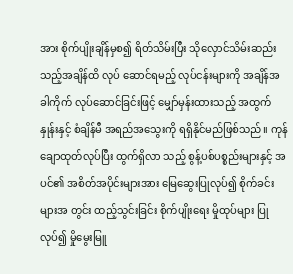အား စိုက်ပျိုးချိန်မှစ၍ ရိတ်သိမ်းပြီး သိုလှောင်သိမ်းဆည်းသည့်အချိန်ထိ လုပ် ဆောင်ရမည့် လုပ်ငန်းများကို အချိန်အခါကိုက် လုပ်ဆောင်ခြင်းဖြင့် မျှော်မှန်းထားသည့် အထွက် နှုန်းနှင့် စံချိန်မီ အရည်အသွေးကို ရရှိနိုင်မည်ဖြစ်သည်။ ကုန်ချောထုတ်လုပ်ပြီး ထွက်ရှိလာ သည့် စွန့်ပစ်ပစ္စည်းများနှင့် အပင်၏ အစိတ်အပိုင်းများအား မြေဆွေးပြုလုပ်၍ စိုက်ခင်းများအ တွင်း ထည့်သွင်းခြင်း စိုက်ပျိုးရေး မှိုထုပ်များ ပြုလုပ်၍ မှိုမွေးမြူ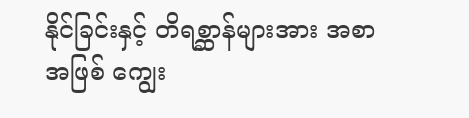နိုင်ခြင်းနှင့် တိရစ္ဆာန်များအား အစာအဖြစ် ကျွေး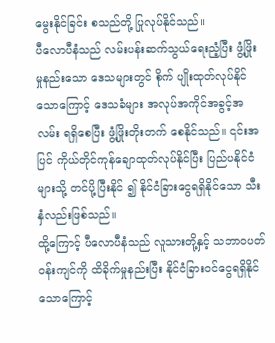မွေးနိုင်ခြင်း စသည်တို့ ပြုလုပ်နိုင်သည်။
ပီလောပီနံသည် လမ်းပန်းဆက်သွယ်ရေးညံ့ပြီး ဖွံ့ဖြိုးမှုနည်းသော ဒေသများတွင် စိုက် ပျိုးထုတ်လုပ်နိုင်သောကြောင့် ဒေသခံများ အလုပ်အကိုင်အခွင့်အလမ်း ရရှိစေပြီး ဖွံ့ဖြိုးတိုးတက် စေနိုင်သည်။ ၎င်းအပြင် ကိုယ်တိုင်ကုန်ချောထုတ်လုပ်နိုင်ပြီး ပြည်ပနိုင်ငံများသို့ တင်ပို့ပြီးနိုင် ၍ နိုင်ငံခြားငွေရရှိနိုင်သော သီးနှံလည်းဖြစ်သည်။
ထို့ကြောင့် ပီလောပီနံသည် လူသားတို့နှင့် သဘာ၀ပတ်ဝန်းကျင်ကို ထိခိုက်မှုနည်းပြီး နိုင်ငံခြားဝင်ငွေရရှိနိုင်သောကြောင့်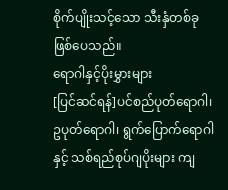စိုက်ပျိုးသင့်သော သီးနှံတစ်ခုဖြစ်ပေသည်။
ရောဂါနှင့်ပိုးမွှားများ
[ပြင်ဆင်ရန်]ပင်စည်ပုတ်ရောဂါ၊ ဥပုတ်ရောဂါ၊ ရွက်ပြောက်ရောဂါနှင့် သစ်ရည်စုပ်ဂျပိုးများ ကျ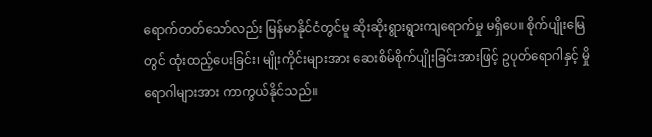ရောက်တတ်သော်လည်း မြန်မာနိုင်ငံတွင်မူ ဆိုးဆိုးရွားရွားကျရောက်မှု မရှိပေ။ စိုက်ပျိုးမြေတွင် ထုံးထည့်ပေးခြင်း၊ မျိုးကိုင်းများအား ဆေးစိမ်စိုက်ပျိုးခြင်းအားဖြင့် ဥပုတ်ရောဂါနှင့် မှိုရောဂါများအား ကာကွယ်နိုင်သည်။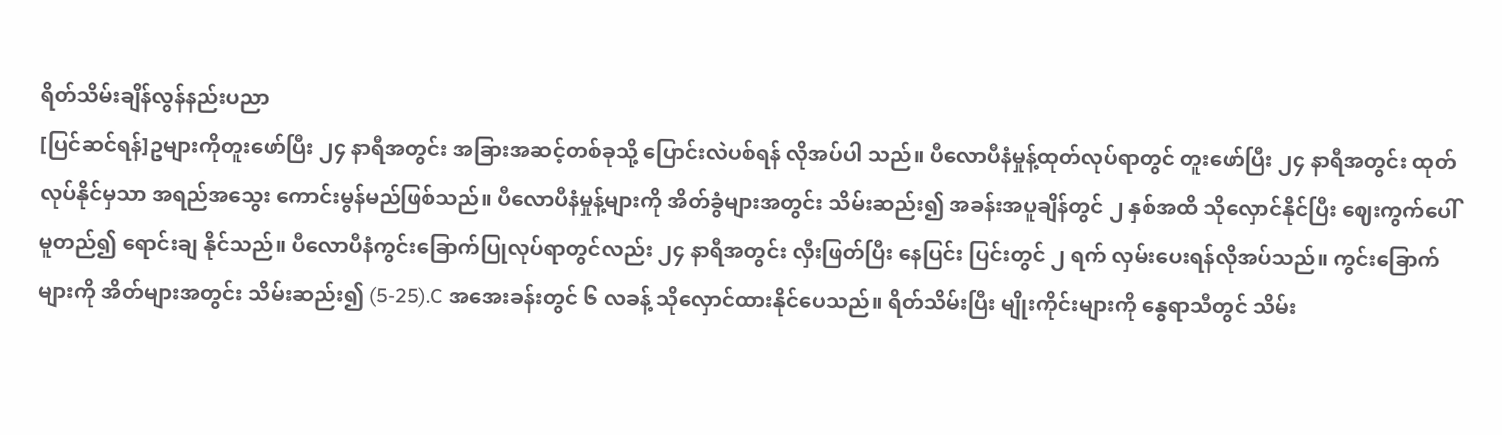ရိတ်သိမ်းချိန်လွန်နည်းပညာ
[ပြင်ဆင်ရန်]ဥများကိုတူးဖော်ပြီး ၂၄ နာရီအတွင်း အခြားအဆင့်တစ်ခုသို့ ပြောင်းလဲပစ်ရန် လိုအပ်ပါ သည်။ ပီလောပီနံမှုန့်ထုတ်လုပ်ရာတွင် တူးဖော်ပြီး ၂၄ နာရီအတွင်း ထုတ်လုပ်နိုင်မှသာ အရည်အသွေး ကောင်းမွန်မည်ဖြစ်သည်။ ပီလောပီနံမှုန့်များကို အိတ်ခွံများအတွင်း သိမ်းဆည်း၍ အခန်းအပူချိန်တွင် ၂ နှစ်အထိ သိုလှောင်နိုင်ပြီး ဈေးကွက်ပေါ်မူတည်၍ ရောင်းချ နိုင်သည်။ ပီလောပီနံကွင်းခြောက်ပြုလုပ်ရာတွင်လည်း ၂၄ နာရီအတွင်း လှီးဖြတ်ပြီး နေပြင်း ပြင်းတွင် ၂ ရက် လှမ်းပေးရန်လိုအပ်သည်။ ကွင်းခြောက်များကို အိတ်များအတွင်း သိမ်းဆည်း၍ (5-25).C အအေးခန်းတွင် ၆ လခန့် သိုလှောင်ထားနိုင်ပေသည်။ ရိတ်သိမ်းပြီး မျိုးကိုင်းများကို နွေရာသီတွင် သိမ်း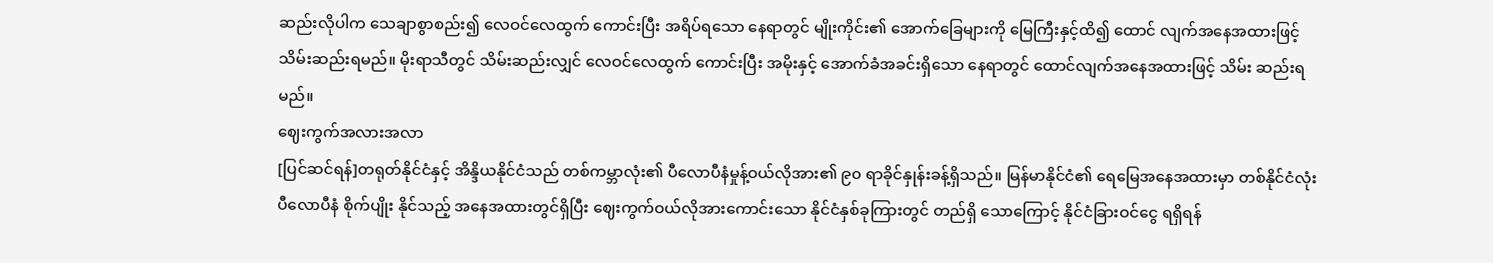ဆည်းလိုပါက သေချာစွာစည်း၍ လေဝင်လေထွက် ကောင်းပြီး အရိပ်ရသော နေရာတွင် မျိုးကိုင်း၏ အောက်ခြေများကို မြေကြီးနှင့်ထိ၍ ထောင် လျက်အနေအထားဖြင့် သိမ်းဆည်းရမည်။ မိုးရာသီတွင် သိမ်းဆည်းလျှင် လေဝင်လေထွက် ကောင်းပြီး အမိုးနှင့် အောက်ခံအခင်းရှိသော နေရာတွင် ထောင်လျက်အနေအထားဖြင့် သိမ်း ဆည်းရမည်။
ဈေးကွက်အလားအလာ
[ပြင်ဆင်ရန်]တရုတ်နိုင်ငံနှင့် အိန္ဒိယနိုင်ငံသည် တစ်ကမ္ဘာလုံး၏ ပီလောပီနံမှုန့်ဝယ်လိုအား၏ ၉၀ ရာခိုင်နှုန်းခန့်ရှိသည်။ မြန်မာနိုင်ငံ၏ ရေမြေအနေအထားမှာ တစ်နိုင်ငံလုံး ပီလောပီနံ စိုက်ပျိုး နိုင်သည့် အနေအထားတွင်ရှိပြီး ဈေးကွက်ဝယ်လိုအားကောင်းသော နိုင်ငံနှစ်ခုကြားတွင် တည်ရှိ သောကြောင့် နိုင်ငံခြားဝင်ငွေ ရရှိရန်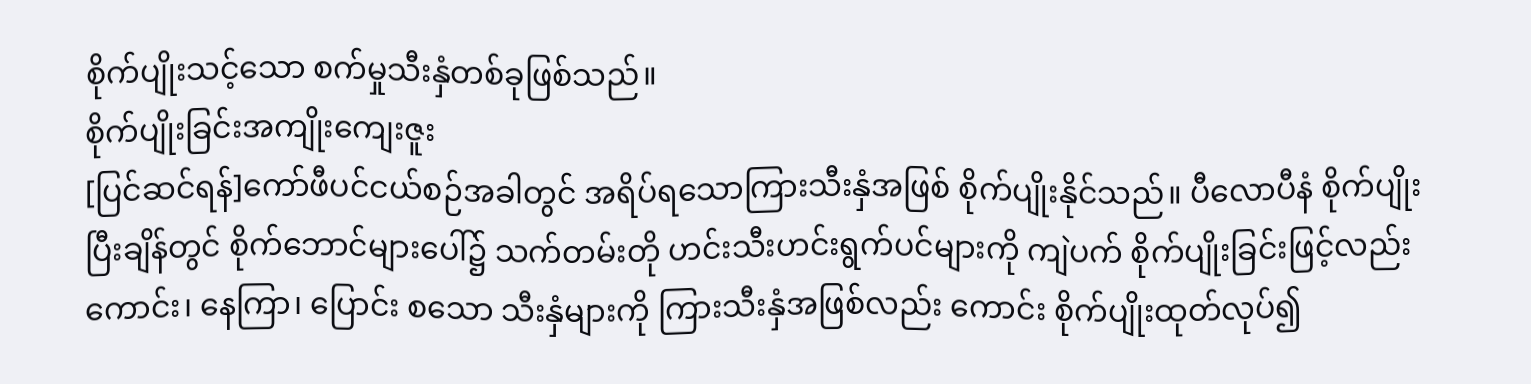စိုက်ပျိုးသင့်သော စက်မှုသီးနှံတစ်ခုဖြစ်သည်။
စိုက်ပျိုးခြင်းအကျိုးကျေးဇူး
[ပြင်ဆင်ရန်]ကော်ဖီပင်ငယ်စဉ်အခါတွင် အရိပ်ရသောကြားသီးနှံအဖြစ် စိုက်ပျိုးနိုင်သည်။ ပီလောပီနံ စိုက်ပျိုးပြီးချိန်တွင် စိုက်ဘောင်များပေါ်၌ သက်တမ်းတို ဟင်းသီးဟင်းရွက်ပင်များကို ကျဲပက် စိုက်ပျိုးခြင်းဖြင့်လည်းကောင်း၊ နေကြာ၊ ပြောင်း စသော သီးနှံများကို ကြားသီးနှံအဖြစ်လည်း ကောင်း စိုက်ပျိုးထုတ်လုပ်၍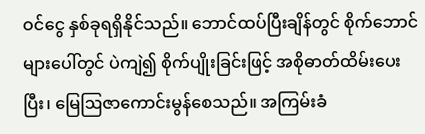ဝင်ငွေ နှစ်ခုရရှိနိုင်သည်။ ဘောင်ထပ်ပြီးချိန်တွင် စိုက်ဘောင် များပေါ်တွင် ပဲကျဲ၍ စိုက်ပျိုးခြင်းဖြင့် အစိုဓာတ်ထိမ်းပေးပြီး၊ မြေဩဇာကောင်းမွန်စေသည်။ အကြမ်းခံ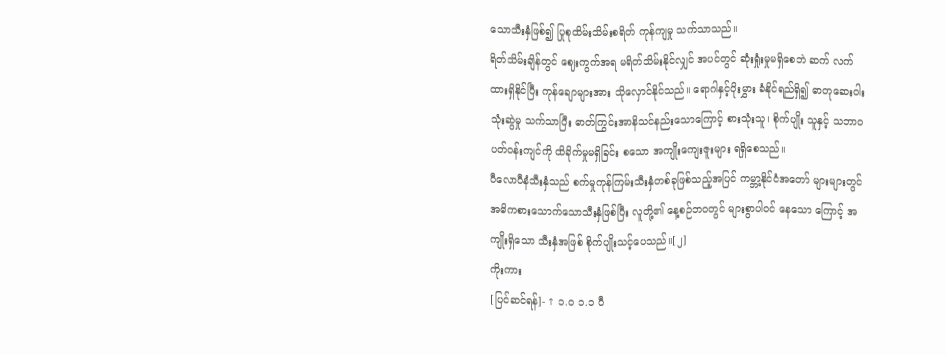သောသီးနှံဖြစ်၍ ပြုစုထိမ်းသိမ်းစရိတ် ကုန်ကျမှု သက်သာသည်။
ရိတ်သိမ်းချိန်တွင် ဈေးကွက်အရ မရိတ်သိမ်းနိုင်လျှင် အပင်တွင် ဆုံးရှုံးမှုမရှိစေဘဲ ဆက် လက်ထားရှိနိုင်ပြီး ကုန်ချောများအား သိုလှောင်နိုင်သည်။ ရောဂါနှင့်ပိုးမွှား ခံနိုင်ရည်ရှိ၍ ဓာတုဆေးဝါးသုံးဆွဲမှု သက်သာပြီး ဓာတ်ကြွင်းအာနိသင်နည်းသောကြောင့် စားသုံးသူ၊ စိုက်ပျိုး သူနှင့် သဘာ၀ပတ်ဝန်းကျင်ကို ထိခိုက်မှုမရှိခြင်း စသော အကျိုးကျေးဇူးများ ရရှိစေသည်။
ပီလောပီနံသီးနှံသည် စက်မှုကုန်ကြမ်းသီးနှံတစ်ခုဖြစ်သည့်အပြင် ကမ္ဘာ့နိုင်ငံအတော် များများတွင် အဓိကစားသောက်သောသီးနှံဖြစ်ပြီး လူတို့၏ နေ့စဉ်ဘ၀တွင် များစွာပါဝင် နေသော ကြောင့် အကျိုးရှိသော သီးနှံအဖြစ် စိုက်ပျိုးသင့်ပေသည်။[၂]
ကိုးကား
[ပြင်ဆင်ရန်]- ↑ ၁.၀ ၁.၁ ပီ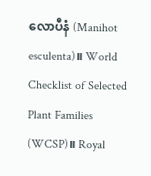လောပီနံ (Manihot esculenta)။ World Checklist of Selected Plant Families (WCSP)။ Royal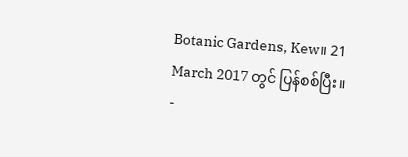Botanic Gardens, Kew။ 21 March 2017 တွင် ပြန်စစ်ပြီး။
-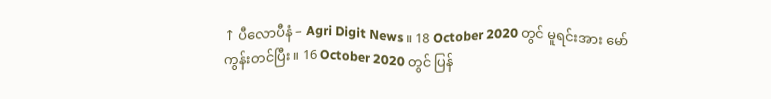↑ ပီလောပီနံ – Agri Digit News။ 18 October 2020 တွင် မူရင်းအား မော်ကွန်းတင်ပြီး။ 16 October 2020 တွင် ပြန်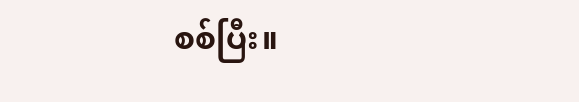စစ်ပြီး။